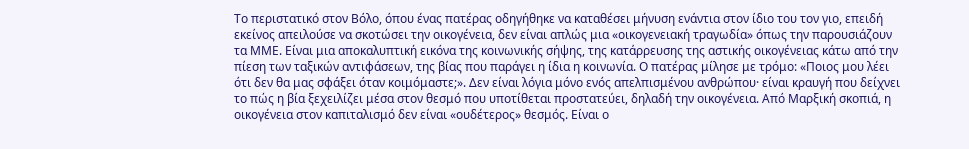Το περιστατικό στον Βόλο, όπου ένας πατέρας οδηγήθηκε να καταθέσει μήνυση ενάντια στον ίδιο του τον γιο, επειδή εκείνος απειλούσε να σκοτώσει την οικογένεια, δεν είναι απλώς μια «οικογενειακή τραγωδία» όπως την παρουσιάζουν τα ΜΜΕ. Είναι μια αποκαλυπτική εικόνα της κοινωνικής σήψης, της κατάρρευσης της αστικής οικογένειας κάτω από την πίεση των ταξικών αντιφάσεων, της βίας που παράγει η ίδια η κοινωνία. Ο πατέρας μίλησε με τρόμο: «Ποιος μου λέει ότι δεν θα μας σφάξει όταν κοιμόμαστε;». Δεν είναι λόγια μόνο ενός απελπισμένου ανθρώπου· είναι κραυγή που δείχνει το πώς η βία ξεχειλίζει μέσα στον θεσμό που υποτίθεται προστατεύει, δηλαδή την οικογένεια. Από Μαρξική σκοπιά, η οικογένεια στον καπιταλισμό δεν είναι «ουδέτερος» θεσμός. Είναι ο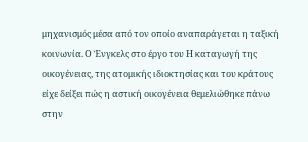μηχανισμός μέσα από τον οποίο αναπαράγεται η ταξική κοινωνία. Ο Ένγκελς στο έργο του Η καταγωγή της οικογένειας, της ατομικής ιδιοκτησίας και του κράτους είχε δείξει πώς η αστική οικογένεια θεμελιώθηκε πάνω στην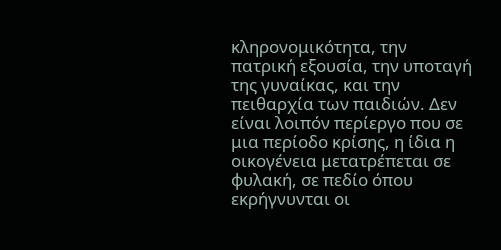κληρονομικότητα, την πατρική εξουσία, την υποταγή της γυναίκας, και την πειθαρχία των παιδιών. Δεν είναι λοιπόν περίεργο που σε μια περίοδο κρίσης, η ίδια η οικογένεια μετατρέπεται σε φυλακή, σε πεδίο όπου εκρήγνυνται οι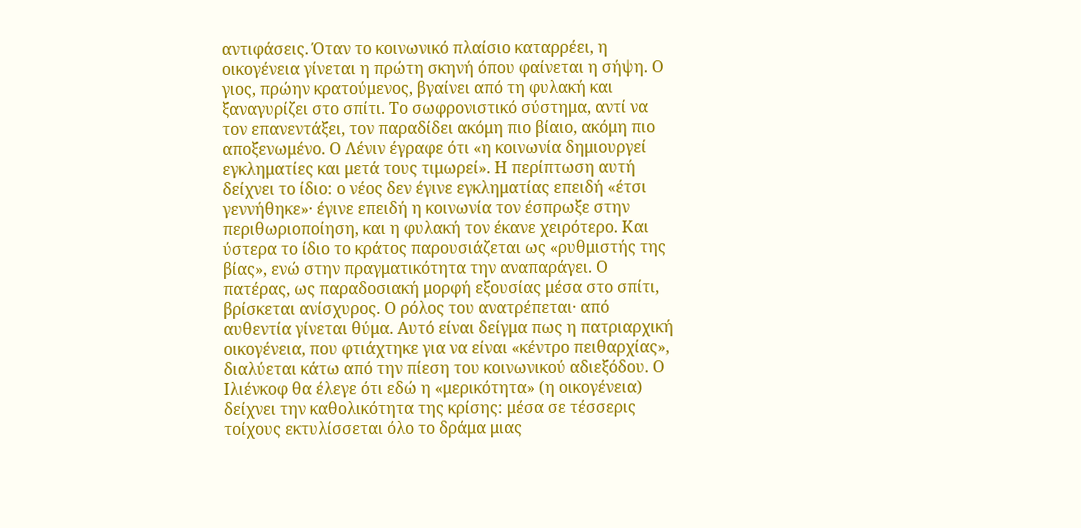αντιφάσεις. Όταν το κοινωνικό πλαίσιο καταρρέει, η οικογένεια γίνεται η πρώτη σκηνή όπου φαίνεται η σήψη. Ο γιος, πρώην κρατούμενος, βγαίνει από τη φυλακή και ξαναγυρίζει στο σπίτι. Το σωφρονιστικό σύστημα, αντί να τον επανεντάξει, τον παραδίδει ακόμη πιο βίαιο, ακόμη πιο αποξενωμένο. Ο Λένιν έγραφε ότι «η κοινωνία δημιουργεί εγκληματίες και μετά τους τιμωρεί». Η περίπτωση αυτή δείχνει το ίδιο: ο νέος δεν έγινε εγκληματίας επειδή «έτσι γεννήθηκε»· έγινε επειδή η κοινωνία τον έσπρωξε στην περιθωριοποίηση, και η φυλακή τον έκανε χειρότερο. Και ύστερα το ίδιο το κράτος παρουσιάζεται ως «ρυθμιστής της βίας», ενώ στην πραγματικότητα την αναπαράγει. Ο πατέρας, ως παραδοσιακή μορφή εξουσίας μέσα στο σπίτι, βρίσκεται ανίσχυρος. Ο ρόλος του ανατρέπεται· από αυθεντία γίνεται θύμα. Αυτό είναι δείγμα πως η πατριαρχική οικογένεια, που φτιάχτηκε για να είναι «κέντρο πειθαρχίας», διαλύεται κάτω από την πίεση του κοινωνικού αδιεξόδου. Ο Ιλιένκοφ θα έλεγε ότι εδώ η «μερικότητα» (η οικογένεια) δείχνει την καθολικότητα της κρίσης: μέσα σε τέσσερις τοίχους εκτυλίσσεται όλο το δράμα μιας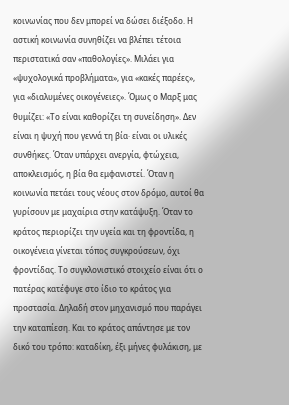κοινωνίας που δεν μπορεί να δώσει διέξοδο. Η αστική κοινωνία συνηθίζει να βλέπει τέτοια περιστατικά σαν «παθολογίες». Μιλάει για «ψυχολογικά προβλήματα», για «κακές παρέες», για «διαλυμένες οικογένειες». Όμως ο Μαρξ μας θυμίζει: «Το είναι καθορίζει τη συνείδηση». Δεν είναι η ψυχή που γεννά τη βία· είναι οι υλικές συνθήκες. Όταν υπάρχει ανεργία, φτώχεια, αποκλεισμός, η βία θα εμφανιστεί. Όταν η κοινωνία πετάει τους νέους στον δρόμο, αυτοί θα γυρίσουν με μαχαίρια στην κατάψυξη. Όταν το κράτος περιορίζει την υγεία και τη φροντίδα, η οικογένεια γίνεται τόπος συγκρούσεων, όχι φροντίδας. Το συγκλονιστικό στοιχείο είναι ότι ο πατέρας κατέφυγε στο ίδιο το κράτος για προστασία. Δηλαδή στον μηχανισμό που παράγει την καταπίεση. Και το κράτος απάντησε με τον δικό του τρόπο: καταδίκη, έξι μήνες φυλάκιση, με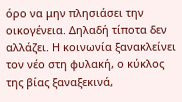όρο να μην πλησιάσει την οικογένεια. Δηλαδή τίποτα δεν αλλάζει. Η κοινωνία ξανακλείνει τον νέο στη φυλακή, ο κύκλος της βίας ξαναξεκινά,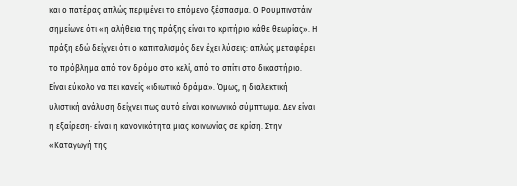και ο πατέρας απλώς περιμένει το επόμενο ξέσπασμα. Ο Ρουμπινστάιν σημείωνε ότι «η αλήθεια της πράξης είναι το κριτήριο κάθε θεωρίας». Η πράξη εδώ δείχνει ότι ο καπιταλισμός δεν έχει λύσεις: απλώς μεταφέρει το πρόβλημα από τον δρόμο στο κελί, από το σπίτι στο δικαστήριο.
Είναι εύκολο να πει κανείς «ιδιωτικό δράμα». Όμως, η διαλεκτική υλιστική ανάλυση δείχνει πως αυτό είναι κοινωνικό σύμπτωμα. Δεν είναι η εξαίρεση· είναι η κανονικότητα μιας κοινωνίας σε κρίση. Στην «Καταγωγή της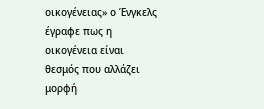οικογένειας» ο Ένγκελς έγραφε πως η οικογένεια είναι θεσμός που αλλάζει μορφή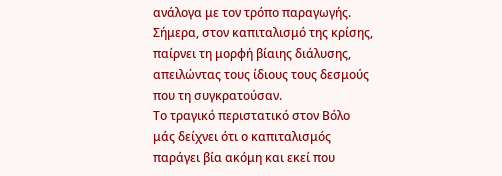ανάλογα με τον τρόπο παραγωγής. Σήμερα, στον καπιταλισμό της κρίσης, παίρνει τη μορφή βίαιης διάλυσης, απειλώντας τους ίδιους τους δεσμούς που τη συγκρατούσαν.
Το τραγικό περιστατικό στον Βόλο μάς δείχνει ότι ο καπιταλισμός παράγει βία ακόμη και εκεί που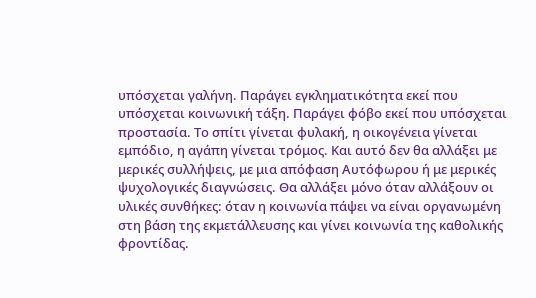υπόσχεται γαλήνη. Παράγει εγκληματικότητα εκεί που υπόσχεται κοινωνική τάξη. Παράγει φόβο εκεί που υπόσχεται προστασία. Το σπίτι γίνεται φυλακή, η οικογένεια γίνεται εμπόδιο, η αγάπη γίνεται τρόμος. Και αυτό δεν θα αλλάξει με μερικές συλλήψεις, με μια απόφαση Αυτόφωρου ή με μερικές ψυχολογικές διαγνώσεις. Θα αλλάξει μόνο όταν αλλάξουν οι υλικές συνθήκες: όταν η κοινωνία πάψει να είναι οργανωμένη στη βάση της εκμετάλλευσης και γίνει κοινωνία της καθολικής φροντίδας.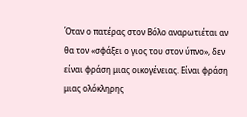Όταν ο πατέρας στον Βόλο αναρωτιέται αν θα τον «σφάξει ο γιος του στον ύπνο», δεν είναι φράση μιας οικογένειας. Είναι φράση μιας ολόκληρης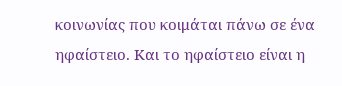κοινωνίας που κοιμάται πάνω σε ένα ηφαίστειο. Και το ηφαίστειο είναι η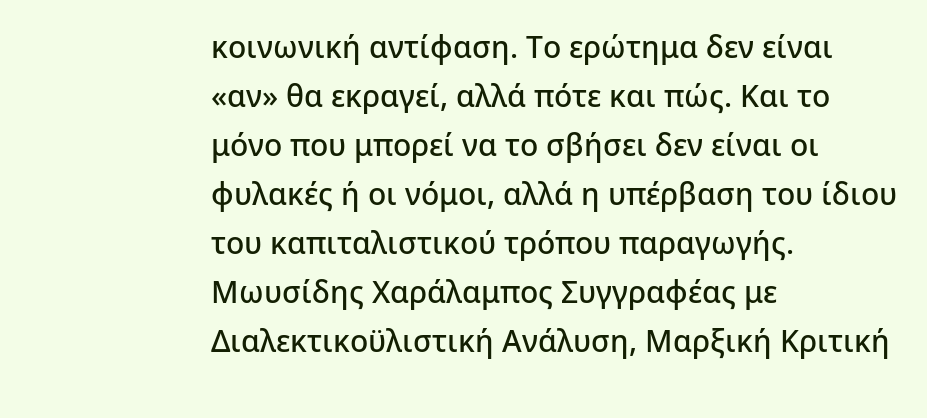κοινωνική αντίφαση. Το ερώτημα δεν είναι «αν» θα εκραγεί, αλλά πότε και πώς. Και το μόνο που μπορεί να το σβήσει δεν είναι οι φυλακές ή οι νόμοι, αλλά η υπέρβαση του ίδιου του καπιταλιστικού τρόπου παραγωγής.
Μωυσίδης Χαράλαμπος Συγγραφέας με Διαλεκτικοϋλιστική Ανάλυση, Μαρξική Κριτική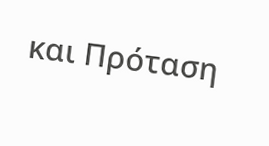και Πρόταση